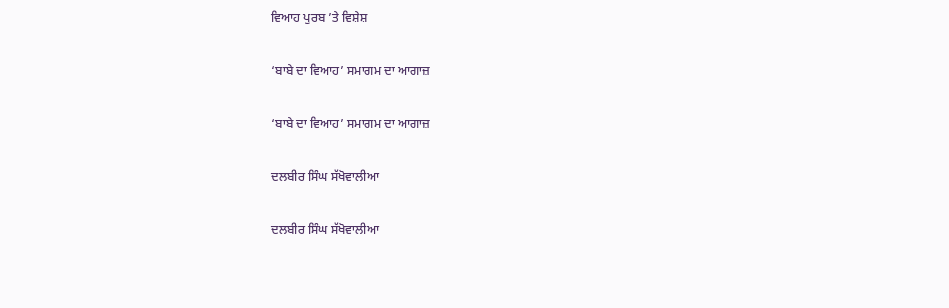ਵਿਆਹ ਪੁਰਬ ’ਤੇ ਵਿਸ਼ੇਸ਼

‘ਬਾਬੇ ਦਾ ਵਿਆਹ’ ਸਮਾਗਮ ਦਾ ਆਗਾਜ਼

‘ਬਾਬੇ ਦਾ ਵਿਆਹ’ ਸਮਾਗਮ ਦਾ ਆਗਾਜ਼

ਦਲਬੀਰ ਸਿੰਘ ਸੱਖੋਵਾਲੀਆ

ਦਲਬੀਰ ਸਿੰਘ ਸੱਖੋਵਾਲੀਆ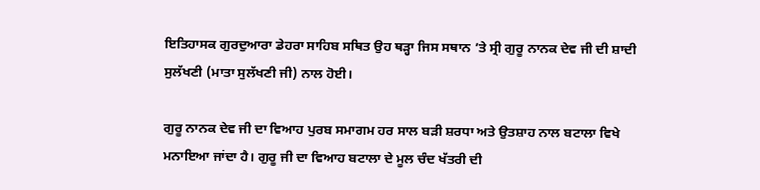ਇਤਿਹਾਸਕ ਗੁਰਦੁਆਰਾ ਡੇਹਰਾ ਸਾਹਿਬ ਸਥਿਤ ਉਹ ਥੜ੍ਹਾ ਜਿਸ ਸਥਾਨ ’ਤੇ ਸ੍ਰੀ ਗੁਰੂ ਨਾਨਕ ਦੇਵ ਜੀ ਦੀ ਸ਼ਾਦੀ ਸੁਲੱਖਣੀ (ਮਾਤਾ ਸੁਲੱਖਣੀ ਜੀ) ਨਾਲ ਹੋਈ।

ਗੁਰੂ ਨਾਨਕ ਦੇਵ ਜੀ ਦਾ ਵਿਆਹ ਪੁਰਬ ਸਮਾਗਮ ਹਰ ਸਾਲ ਬੜੀ ਸ਼ਰਧਾ ਅਤੇ ਉਤਸ਼ਾਹ ਨਾਲ ਬਟਾਲਾ ਵਿਖੇ ਮਨਾਇਆ ਜਾਂਦਾ ਹੈ। ਗੁਰੂ ਜੀ ਦਾ ਵਿਆਹ ਬਟਾਲਾ ਦੇ ਮੂਲ ਚੰਦ ਖੱਤਰੀ ਦੀ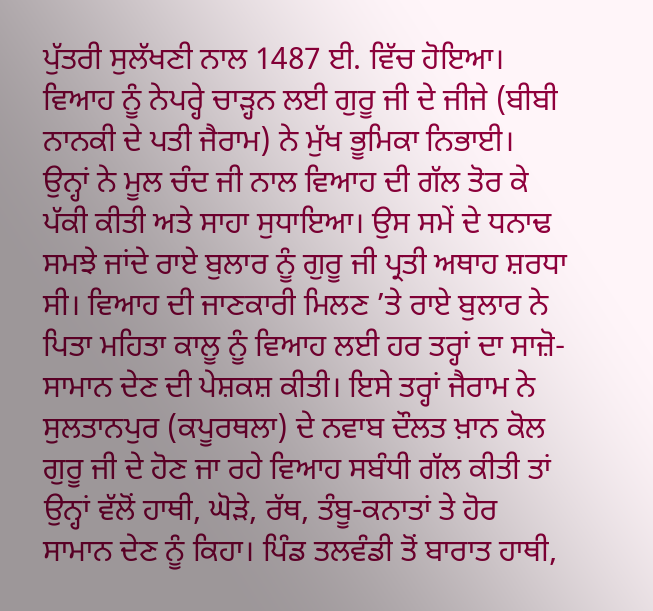ਪੁੱਤਰੀ ਸੁਲੱਖਣੀ ਨਾਲ 1487 ਈ. ਵਿੱਚ ਹੋਇਆ। ਵਿਆਹ ਨੂੰ ਨੇਪਰ੍ਹੇ ਚਾੜ੍ਹਨ ਲਈ ਗੁਰੂ ਜੀ ਦੇ ਜੀਜੇ (ਬੀਬੀ ਨਾਨਕੀ ਦੇ ਪਤੀ ਜੈਰਾਮ) ਨੇ ਮੁੱਖ ਭੂਮਿਕਾ ਨਿਭਾਈ। ਉਨ੍ਹਾਂ ਨੇ ਮੂਲ ਚੰਦ ਜੀ ਨਾਲ ਵਿਆਹ ਦੀ ਗੱਲ ਤੋਰ ਕੇ ਪੱਕੀ ਕੀਤੀ ਅਤੇ ਸਾਹਾ ਸੁਧਾਇਆ। ਉਸ ਸਮੇਂ ਦੇ ਧਨਾਢ ਸਮਝੇ ਜਾਂਦੇ ਰਾਏ ਬੁਲਾਰ ਨੂੰ ਗੁਰੂ ਜੀ ਪ੍ਰਤੀ ਅਥਾਹ ਸ਼ਰਧਾ ਸੀ। ਵਿਆਹ ਦੀ ਜਾਣਕਾਰੀ ਮਿਲਣ ’ਤੇ ਰਾਏ ਬੁਲਾਰ ਨੇ ਪਿਤਾ ਮਹਿਤਾ ਕਾਲੂ ਨੂੰ ਵਿਆਹ ਲਈ ਹਰ ਤਰ੍ਹਾਂ ਦਾ ਸਾਜ਼ੋ-ਸਾਮਾਨ ਦੇਣ ਦੀ ਪੇਸ਼ਕਸ਼ ਕੀਤੀ। ਇਸੇ ਤਰ੍ਹਾਂ ਜੈਰਾਮ ਨੇ ਸੁਲਤਾਨਪੁਰ (ਕਪੂਰਥਲਾ) ਦੇ ਨਵਾਬ ਦੌਲਤ ਖ਼ਾਨ ਕੋਲ ਗੁਰੂ ਜੀ ਦੇ ਹੋਣ ਜਾ ਰਹੇ ਵਿਆਹ ਸਬੰਧੀ ਗੱਲ ਕੀਤੀ ਤਾਂ ਉਨ੍ਹਾਂ ਵੱਲੋਂ ਹਾਥੀ, ਘੋੜੇ, ਰੱਥ, ਤੰਬੂ-ਕਨਾਤਾਂ ਤੇ ਹੋਰ ਸਾਮਾਨ ਦੇਣ ਨੂੰ ਕਿਹਾ। ਪਿੰਡ ਤਲਵੰਡੀ ਤੋਂ ਬਾਰਾਤ ਹਾਥੀ,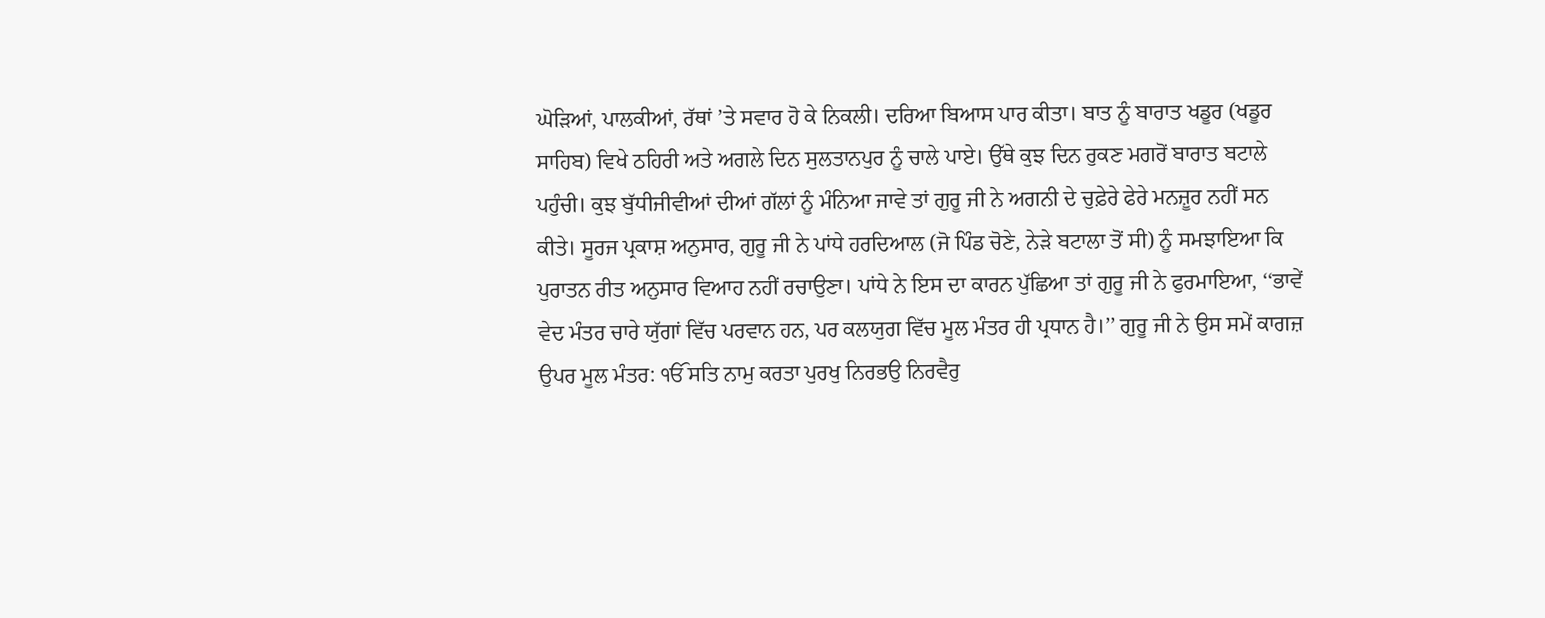ਘੋੜਿਆਂ, ਪਾਲਕੀਆਂ, ਰੱਥਾਂ ’ਤੇ ਸਵਾਰ ਹੋ ਕੇ ਨਿਕਲੀ। ਦਰਿਆ ਬਿਆਸ ਪਾਰ ਕੀਤਾ। ਬਾਤ ਨੂੰ ਬਾਰਾਤ ਖਡੂਰ (ਖਡੂਰ ਸਾਹਿਬ) ਵਿਖੇ ਠਹਿਰੀ ਅਤੇ ਅਗਲੇ ਦਿਨ ਸੁਲਤਾਨਪੁਰ ਨੂੰ ਚਾਲੇ ਪਾਏ। ਉੱਥੇ ਕੁਝ ਦਿਨ ਰੁਕਣ ਮਗਰੋਂ ਬਾਰਾਤ ਬਟਾਲੇ ਪਹੁੰਚੀ। ਕੁਝ ਬੁੱਧੀਜੀਵੀਆਂ ਦੀਆਂ ਗੱਲਾਂ ਨੂੰ ਮੰਨਿਆ ਜਾਵੇ ਤਾਂ ਗੁਰੂ ਜੀ ਨੇ ਅਗਨੀ ਦੇ ਚੁਫ਼ੇਰੇ ਫੇਰੇ ਮਨਜ਼ੂਰ ਨਹੀਂ ਸਨ ਕੀਤੇ। ਸੂਰਜ ਪ੍ਰਕਾਸ਼ ਅਨੁਸਾਰ, ਗੁਰੂ ਜੀ ਨੇ ਪਾਂਧੇ ਹਰਦਿਆਲ (ਜੋ ਪਿੰਡ ਚੋਣੇ, ਨੇੜੇ ਬਟਾਲਾ ਤੋਂ ਸੀ) ਨੂੰ ਸਮਝਾਇਆ ਕਿ ਪੁਰਾਤਨ ਰੀਤ ਅਨੁਸਾਰ ਵਿਆਹ ਨਹੀਂ ਰਚਾਉਣਾ। ਪਾਂਧੇ ਨੇ ਇਸ ਦਾ ਕਾਰਨ ਪੁੱਛਿਆ ਤਾਂ ਗੁਰੂ ਜੀ ਨੇ ਫੁਰਮਾਇਆ, ‘‘ਭਾਵੇਂ ਵੇਦ ਮੰਤਰ ਚਾਰੇ ਯੁੱਗਾਂ ਵਿੱਚ ਪਰਵਾਨ ਹਨ, ਪਰ ਕਲਯੁਗ ਵਿੱਚ ਮੂਲ ਮੰਤਰ ਹੀ ਪ੍ਰਧਾਨ ਹੈ।’’ ਗੁਰੂ ਜੀ ਨੇ ਉਸ ਸਮੇਂ ਕਾਗਜ਼ ਉਪਰ ਮੂਲ ਮੰਤਰ: ੴ ਸਤਿ ਨਾਮੁ ਕਰਤਾ ਪੁਰਖੁ ਨਿਰਭਉ ਨਿਰਵੈਰੁ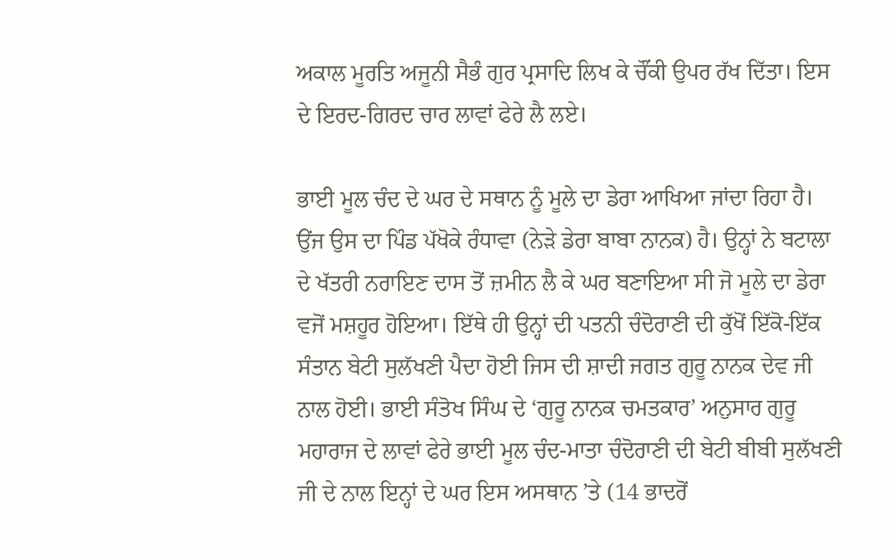ਅਕਾਲ ਮੂਰਤਿ ਅਜੂਨੀ ਸੈਭੰ ਗੁਰ ਪ੍ਰਸਾਦਿ ਲਿਖ ਕੇ ਚੌਂਕੀ ਉਪਰ ਰੱਖ ਦਿੱਤਾ। ਇਸ ਦੇ ਇਰਦ-ਗਿਰਦ ਚਾਰ ਲਾਵਾਂ ਫੇਰੇ ਲੈ ਲਏ।

ਭਾਈ ਮੂਲ ਚੰਦ ਦੇ ਘਰ ਦੇ ਸਥਾਨ ਨੂੰ ਮੂਲੇ ਦਾ ਡੇਰਾ ਆਖਿਆ ਜਾਂਦਾ ਰਿਹਾ ਹੈ। ਉਂਜ ਉਸ ਦਾ ਪਿੰਡ ਪੱਖੋਕੇ ਰੰਧਾਵਾ (ਨੇੜੇ ਡੇਰਾ ਬਾਬਾ ਨਾਨਕ) ਹੈ। ਉਨ੍ਹਾਂ ਨੇ ਬਟਾਲਾ ਦੇ ਖੱਤਰੀ ਨਰਾਇਣ ਦਾਸ ਤੋਂ ਜ਼ਮੀਨ ਲੈ ਕੇ ਘਰ ਬਣਾਇਆ ਸੀ ਜੋ ਮੂਲੇ ਦਾ ਡੇਰਾ ਵਜੋਂ ਮਸ਼ਹੂਰ ਹੋਇਆ। ਇੱਥੇ ਹੀ ਉਨ੍ਹਾਂ ਦੀ ਪਤਨੀ ਚੰਦੋਰਾਣੀ ਦੀ ਕੁੱਖੋਂ ਇੱਕੋ-ਇੱਕ ਸੰਤਾਨ ਬੇਟੀ ਸੁਲੱਖਣੀ ਪੈਦਾ ਹੋਈ ਜਿਸ ਦੀ ਸ਼ਾਦੀ ਜਗਤ ਗੁਰੂ ਨਾਨਕ ਦੇਵ ਜੀ ਨਾਲ ਹੋਈ। ਭਾਈ ਸੰਤੋਖ ਸਿੰਘ ਦੇ ‘ਗੁਰੂ ਨਾਨਕ ਚਮਤਕਾਰ’ ਅਨੁਸਾਰ ਗੁਰੂ ਮਹਾਰਾਜ ਦੇ ਲਾਵਾਂ ਫੇਰੇ ਭਾਈ ਮੂਲ ਚੰਦ-ਮਾਤਾ ਚੰਦੋਰਾਣੀ ਦੀ ਬੇਟੀ ਬੀਬੀ ਸੁਲੱਖਣੀ ਜੀ ਦੇ ਨਾਲ ਇਨ੍ਹਾਂ ਦੇ ਘਰ ਇਸ ਅਸਥਾਨ ’ਤੇ (14 ਭਾਦਰੋਂ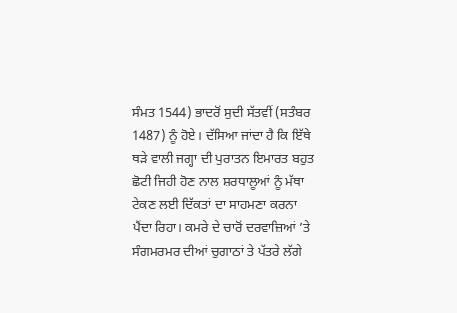ਸੰਮਤ 1544) ਭਾਦਰੋਂ ਸੁਦੀ ਸੱਤਵੀਂ (ਸਤੰਬਰ 1487) ਨੂੰ ਹੋਏ। ਦੱਸਿਆ ਜਾਂਦਾ ਹੈ ਕਿ ਇੱਥੇ ਥੜੇ ਵਾਲੀ ਜਗ੍ਹਾ ਦੀ ਪੁਰਾਤਨ ਇਮਾਰਤ ਬਹੁਤ ਛੋਟੀ ਜਿਹੀ ਹੋਣ ਨਾਲ ਸ਼ਰਧਾਲੂਆਂ ਨੂੰ ਮੱਥਾ ਟੇਕਣ ਲਈ ਦਿੱਕਤਾਂ ਦਾ ਸਾਹਮਣਾ ਕਰਨਾ ਪੈਂਦਾ ਰਿਹਾ। ਕਮਰੇ ਦੇ ਚਾਰੋਂ ਦਰਵਾਜ਼ਿਆਂ ’ਤੇ ਸੰਗਮਰਮਰ ਦੀਆਂ ਚੁਗਾਠਾਂ ਤੇ ਪੱਤਰੇ ਲੱਗੇ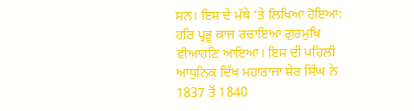ਸਨ। ਇਸ ਦੇ ਮੱਥੇ ’ਤੇ ਲਿਖਿਆ ਹੋਇਆ: ਹਰਿ ਪ੍ਰਭੂ ਕਾਜ ਰਚਾਇਆ ਗੁਰਮੁਖਿ ਵੀਆਹਣਿ ਆਇਆ। ਇਸ ਦੀ ਪਹਿਲੀ ਆਧੁਨਿਕ ਦਿੱਖ ਮਹਾਰਾਜਾ ਸ਼ੇਰ ਸਿੰਘ ਨੇ 1837 ਤੋਂ 1840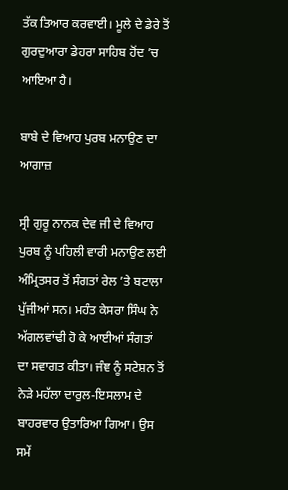ਤੱਕ ਤਿਆਰ ਕਰਵਾਈ। ਮੂਲੇ ਦੇ ਡੇਰੇ ਤੋਂ ਗੁਰਦੁਆਰਾ ਡੇਹਰਾ ਸਾਹਿਬ ਹੋਂਦ ’ਚ ਆਇਆ ਹੈ।

ਬਾਬੇ ਦੇ ਵਿਆਹ ਪੁਰਬ ਮਨਾਉਣ ਦਾ ਆਗਾਜ਼

ਸ੍ਰੀ ਗੁਰੂ ਨਾਨਕ ਦੇਵ ਜੀ ਦੇ ਵਿਆਹ ਪੁਰਬ ਨੂੰ ਪਹਿਲੀ ਵਾਰੀ ਮਨਾਉਣ ਲਈ ਅੰਮ੍ਰਿਤਸਰ ਤੋਂ ਸੰਗਤਾਂ ਰੇਲ ’ਤੇ ਬਟਾਲਾ ਪੁੱਜੀਆਂ ਸਨ। ਮਹੰਤ ਕੇਸਰਾ ਸਿੰਘ ਨੇ ਅੱਗਲਵਾਂਢੀ ਹੋ ਕੇ ਆਈਆਂ ਸੰਗਤਾਂ ਦਾ ਸਵਾਗਤ ਕੀਤਾ। ਜੰਞ ਨੂੰ ਸਟੇਸ਼ਨ ਤੋਂ ਨੇੜੇ ਮਹੱਲਾ ਦਾਰੁਲ-ਇਸਲਾਮ ਦੇ ਬਾਹਰਵਾਰ ਉਤਾਰਿਆ ਗਿਆ। ਉਸ ਸਮੇਂ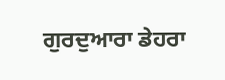ਗੁਰਦੁਆਰਾ ਡੇਹਰਾ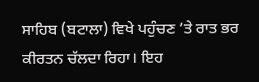ਸਾਹਿਬ (ਬਟਾਲਾ) ਵਿਖੇ ਪਹੁੰਚਣ ’ਤੇ ਰਾਤ ਭਰ ਕੀਰਤਨ ਚੱਲਦਾ ਰਿਹਾ। ਇਹ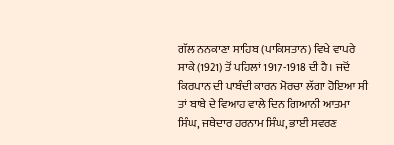ਗੱਲ ਨਨਕਾਣਾ ਸਾਹਿਬ (ਪਾਕਿਸਤਾਨ) ਵਿਖੇ ਵਾਪਰੇ ਸਾਕੇ (1921) ਤੋਂ ਪਹਿਲਾਂ 1917-1918 ਦੀ ਹੈ। ਜਦੋਂ ਕਿਰਪਾਨ ਦੀ ਪਾਬੰਦੀ ਕਾਰਨ ਮੋਰਚਾ ਲੱਗਾ ਹੋਇਆ ਸੀ ਤਾਂ ਬਾਬੇ ਦੇ ਵਿਆਹ ਵਾਲੇ ਦਿਨ ਗਿਆਨੀ ਆਤਮਾ ਸਿੰਘ, ਜਥੇਦਾਰ ਹਰਨਾਮ ਸਿੰਘ, ਭਾਈ ਸਵਰਣ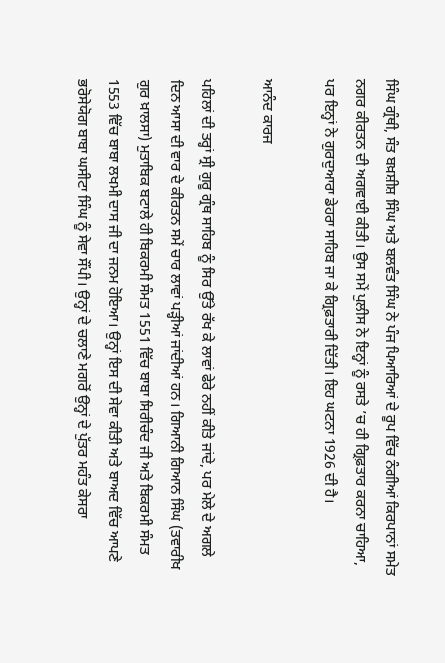ਸਿੰਘ ਗ੍ਰੰਥੀ, ਸੰਤ ਬਖ਼ਸ਼ੀਸ਼ ਸਿੰਘ ਅਤੇ ਬਲਵੰਤ ਸਿੰਘ ਨੇ ਪੰਜ ਪਿਆਰਿਆਂ ਦੇ ਰੂਪ ਵਿੱਚ ਨੰਗੀਆਂ ਕਿਰਪਾਨਾਂ ਸਮੇਤ ਨਗਰ ਕੀਰਤਨ ਦੀ ਅਗਵਾਈ ਕੀਤੀ। ਉਸ ਸਮੇਂ ਪੁਲੀਸ ਨੇ ਇਨ੍ਹਾਂ ਨੂੰ ਰਸਤੇ ’ਚ ਹੀ ਗ੍ਰਿਫ਼ਤਾਰ ਕਰਨਾ ਚਾਹਿਆ, ਪਰ ਇਨ੍ਹਾਂ ਨੇ ਗੁਰਦੁਆਰਾ ਡੇਹਰਾ ਸਾਹਿਬ ਜਾ ਕੇ ਗ੍ਰਿਫ਼ਤਾਰੀ ਦਿੱਤੀ। ਇਹ ਘਟਨਾ 1926 ਦੀ ਹੈ।

ਆਨੰਦ ਕਾਰਜ

ਪਹਿਲਾਂ ਦੀ ਤਰ੍ਹਾਂ ਸ੍ਰੀ ਗੁਰੂ ਗ੍ਰੰਥ ਸਾਹਿਬ ਨੂੰ ਸਿਰ ਉੱਤੇ ਰੱਖ ਕੇ ਲਾਵਾਂ ਫੇਰੇ ਨਹੀਂ ਕੀਤੇ ਜਾਂਦੇ, ਪਰ ਮੇਲੇ ਦੇ ਅਗਲੇ ਦਿਨ ਆਸਾ ਦੀ ਵਾਰ ਦੇ ਕੀਰਤਨ ਸਮੇਂ ਚਾਰ ਲਾਵਾਂ ਪੜ੍ਹੀਆਂ ਜਾਂਦੀਆਂ ਹਨ। ਗਿਆਨੀ ਗਿਆਨ ਸਿੰਘ (ਤਵਾਰੀਖ ਗੁਰ ਖ਼ਾਲਸਾ) ਮੁਤਾਬਿਕ ਬਟਾਲੇ ਹੀ ਬਿਕਰਮੀ ਸੰਮਤ 1551 ਵਿੱਚ ਬਾਬਾ ਸਿਰੀਚੰਦ ਜੀ ਅਤੇ ਬਿਕਰਮੀ ਸੰਮਤ 1553 ਵਿੱਚ ਬਾਬਾ ਲਖਮੀ ਦਾਸ ਜੀ ਦਾ ਜਨਮ ਹੋਇਆ। ਉਨ੍ਹਾਂ ਇਸ ਦੀ ਸੇਵਾ ਕੀਤੀ ਅਤੇ ਬਾਅਦ ਵਿੱਚ ਆਪਣੇ ਭਰੋਸੇਯੋਗ ਬਾਬਾ ਘਸੀਟਾ ਸਿੰਘ ਨੂੰ ਸੇਵਾ ਸੌਂਪੀ। ਉਨ੍ਹਾਂ ਦੇ ਚਲਾਣੇ ਮਗਰੋਂ ਉਨ੍ਹਾਂ ਦੇ ਪੁੱਤਰ ਮਹੰਤ ਕੇਸਰਾ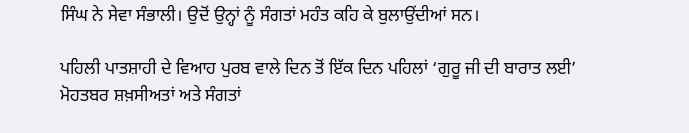ਸਿੰਘ ਨੇ ਸੇਵਾ ਸੰਭਾਲੀ। ਉਦੋਂ ਉਨ੍ਹਾਂ ਨੂੰ ਸੰਗਤਾਂ ਮਹੰਤ ਕਹਿ ਕੇ ਬੁਲਾਉਂਦੀਆਂ ਸਨ।

ਪਹਿਲੀ ਪਾਤਸ਼ਾਹੀ ਦੇ ਵਿਆਹ ਪੁਰਬ ਵਾਲੇ ਦਿਨ ਤੋਂ ਇੱਕ ਦਿਨ ਪਹਿਲਾਂ ‘ਗੁਰੂ ਜੀ ਦੀ ਬਾਰਾਤ ਲਈ’ ਮੋਹਤਬਰ ਸ਼ਖ਼ਸੀਅਤਾਂ ਅਤੇ ਸੰਗਤਾਂ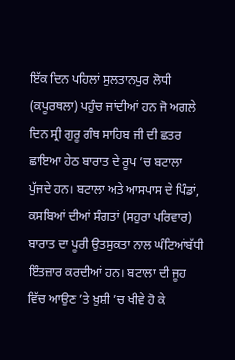ਇੱਕ ਦਿਨ ਪਹਿਲਾਂ ਸੁਲਤਾਨਪੁਰ ਲੋਧੀ (ਕਪੂਰਥਲਾ) ਪਹੁੰਚ ਜਾਂਦੀਆਂ ਹਨ ਜੋ ਅਗਲੇ ਦਿਨ ਸ੍ਰੀ ਗੁਰੂ ਗੰਥ ਸਾਹਿਬ ਜੀ ਦੀ ਛਤਰ ਛਾਇਆ ਹੇਠ ਬਾਰਾਤ ਦੇ ਰੂਪ ’ਚ ਬਟਾਲਾ ਪੁੱਜਦੇ ਹਨ। ਬਟਾਲਾ ਅਤੇ ਆਸਪਾਸ ਦੇ ਪਿੰਡਾਂ, ਕਸਬਿਆਂ ਦੀਆਂ ਸੰਗਤਾਂ (ਸਹੁਰਾ ਪਰਿਵਾਰ) ਬਾਰਾਤ ਦਾ ਪੂਰੀ ਉਤਸੁਕਤਾ ਨਾਲ ਘੰਟਿਆਂਬੱਧੀ ਇੰਤਜ਼ਾਰ ਕਰਦੀਆਂ ਹਨ। ਬਟਾਲਾ ਦੀ ਜੂਹ ਵਿੱਚ ਆਉਣ ’ਤੇ ਖ਼ੁਸ਼ੀ ’ਚ ਖੀਵੇ ਹੋ ਕੇ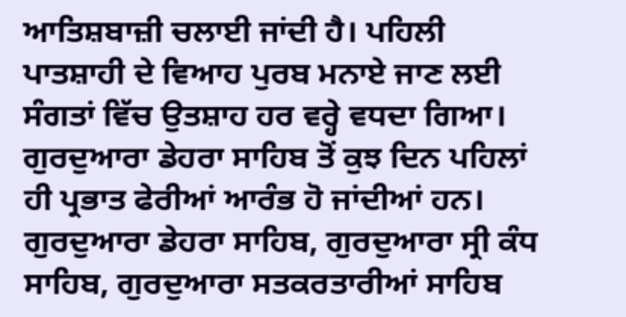ਆਤਿਸ਼ਬਾਜ਼ੀ ਚਲਾਈ ਜਾਂਦੀ ਹੈ। ਪਹਿਲੀ ਪਾਤਸ਼ਾਹੀ ਦੇ ਵਿਆਹ ਪੁਰਬ ਮਨਾਏ ਜਾਣ ਲਈ ਸੰਗਤਾਂ ਵਿੱਚ ਉਤਸ਼ਾਹ ਹਰ ਵਰ੍ਹੇ ਵਧਦਾ ਗਿਆ। ਗੁਰਦੁਆਰਾ ਡੇਹਰਾ ਸਾਹਿਬ ਤੋਂ ਕੁਝ ਦਿਨ ਪਹਿਲਾਂ ਹੀ ਪ੍ਰਭਾਤ ਫੇਰੀਆਂ ਆਰੰਭ ਹੋ ਜਾਂਦੀਆਂ ਹਨ। ਗੁਰਦੁਆਰਾ ਡੇਹਰਾ ਸਾਹਿਬ, ਗੁਰਦੁਆਰਾ ਸ੍ਰੀ ਕੰਧ ਸਾਹਿਬ, ਗੁਰਦੁਆਰਾ ਸਤਕਰਤਾਰੀਆਂ ਸਾਹਿਬ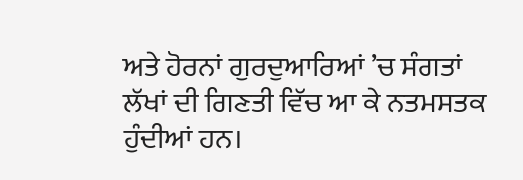ਅਤੇ ਹੋਰਨਾਂ ਗੁਰਦੁਆਰਿਆਂ ’ਚ ਸੰਗਤਾਂ ਲੱਖਾਂ ਦੀ ਗਿਣਤੀ ਵਿੱਚ ਆ ਕੇ ਨਤਮਸਤਕ ਹੁੰਦੀਆਂ ਹਨ।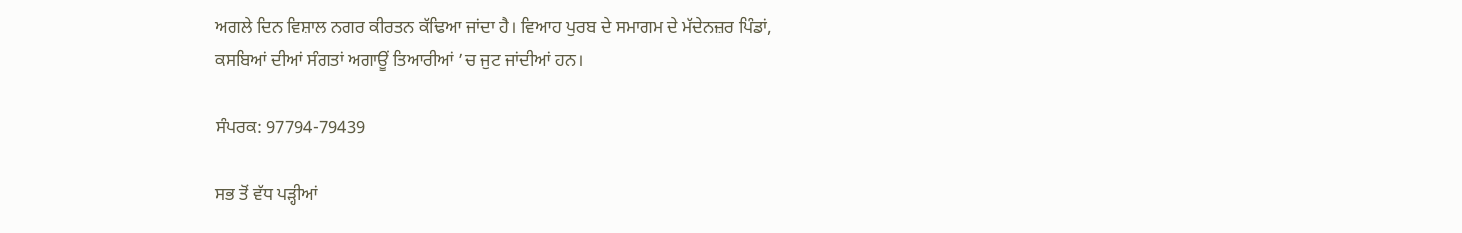ਅਗਲੇ ਦਿਨ ਵਿਸ਼ਾਲ ਨਗਰ ਕੀਰਤਨ ਕੱਢਿਆ ਜਾਂਦਾ ਹੈ। ਵਿਆਹ ਪੁਰਬ ਦੇ ਸਮਾਗਮ ਦੇ ਮੱਦੇਨਜ਼ਰ ਪਿੰਡਾਂ, ਕਸਬਿਆਂ ਦੀਆਂ ਸੰਗਤਾਂ ਅਗਾਊਂ ਤਿਆਰੀਆਂ ’ਚ ਜੁਟ ਜਾਂਦੀਆਂ ਹਨ।

ਸੰਪਰਕ: 97794-79439

ਸਭ ਤੋਂ ਵੱਧ ਪੜ੍ਹੀਆਂ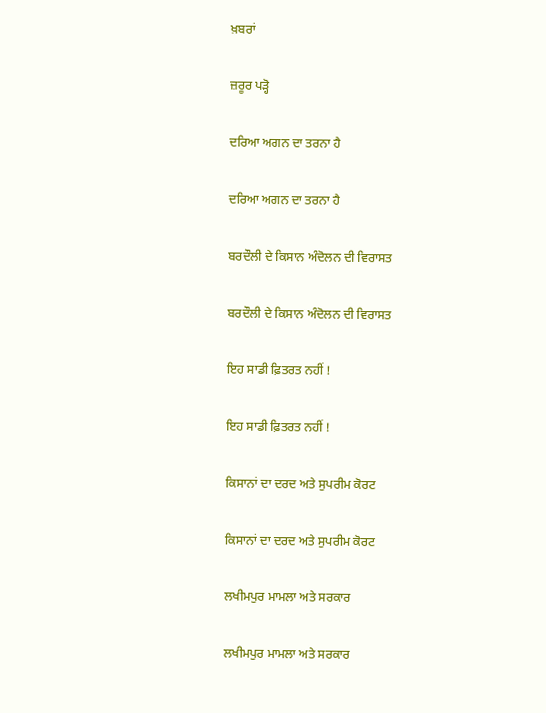ਖ਼ਬਰਾਂ

ਜ਼ਰੂਰ ਪੜ੍ਹੋ

ਦਰਿਆ ਅਗਨ ਦਾ ਤਰਨਾ ਹੈ

ਦਰਿਆ ਅਗਨ ਦਾ ਤਰਨਾ ਹੈ

ਬਰਦੌਲੀ ਦੇ ਕਿਸਾਨ ਅੰਦੋਲਨ ਦੀ ਵਿਰਾਸਤ

ਬਰਦੌਲੀ ਦੇ ਕਿਸਾਨ ਅੰਦੋਲਨ ਦੀ ਵਿਰਾਸਤ

ਇਹ ਸਾਡੀ ਫ਼ਿਤਰਤ ਨਹੀਂ !

ਇਹ ਸਾਡੀ ਫ਼ਿਤਰਤ ਨਹੀਂ !

ਕਿਸਾਨਾਂ ਦਾ ਦਰਦ ਅਤੇ ਸੁਪਰੀਮ ਕੋਰਟ

ਕਿਸਾਨਾਂ ਦਾ ਦਰਦ ਅਤੇ ਸੁਪਰੀਮ ਕੋਰਟ

ਲਖੀਮਪੁਰ ਮਾਮਲਾ ਅਤੇ ਸਰਕਾਰ

ਲਖੀਮਪੁਰ ਮਾਮਲਾ ਅਤੇ ਸਰਕਾਰ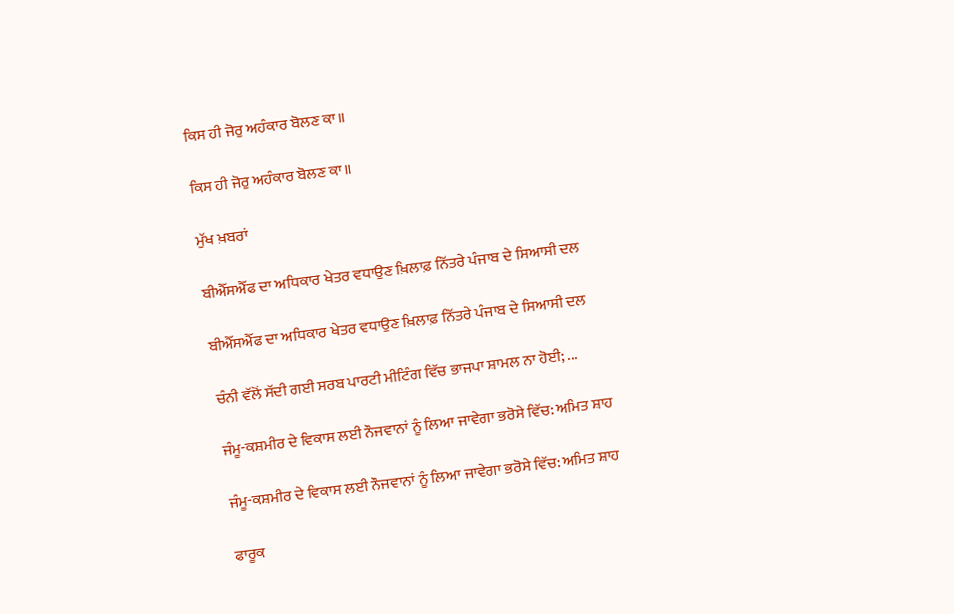ਕਿਸ ਹੀ ਜੋਰੁ ਅਹੰਕਾਰ ਬੋਲਣ ਕਾ॥

ਕਿਸ ਹੀ ਜੋਰੁ ਅਹੰਕਾਰ ਬੋਲਣ ਕਾ॥

ਮੁੱਖ ਖ਼ਬਰਾਂ

ਬੀਐੱਸਐੱਫ ਦਾ ਅਧਿਕਾਰ ਖੇਤਰ ਵਧਾਉਣ ਖ਼ਿਲਾਫ਼ ਨਿੱਤਰੇ ਪੰਜਾਬ ਦੇ ਸਿਆਸੀ ਦਲ

ਬੀਐੱਸਐੱਫ ਦਾ ਅਧਿਕਾਰ ਖੇਤਰ ਵਧਾਉਣ ਖ਼ਿਲਾਫ਼ ਨਿੱਤਰੇ ਪੰਜਾਬ ਦੇ ਸਿਆਸੀ ਦਲ

ਚੰਨੀ ਵੱਲੋਂ ਸੱਦੀ ਗਈ ਸਰਬ ਪਾਰਟੀ ਮੀਟਿੰਗ ਵਿੱਚ ਭਾਜਪਾ ਸ਼ਾਮਲ ਨਾ ਹੋਈ; ...

ਜੰਮੂ-ਕਸ਼ਮੀਰ ਦੇ ਵਿਕਾਸ ਲਈ ਨੌਜਵਾਨਾਂ ਨੂੰ ਲਿਆ ਜਾਵੇਗਾ ਭਰੋਸੇ ਵਿੱਚ: ਅਮਿਤ ਸ਼ਾਹ

ਜੰਮੂ-ਕਸ਼ਮੀਰ ਦੇ ਵਿਕਾਸ ਲਈ ਨੌਜਵਾਨਾਂ ਨੂੰ ਲਿਆ ਜਾਵੇਗਾ ਭਰੋਸੇ ਵਿੱਚ: ਅਮਿਤ ਸ਼ਾਹ

ਫਾਰੂਕ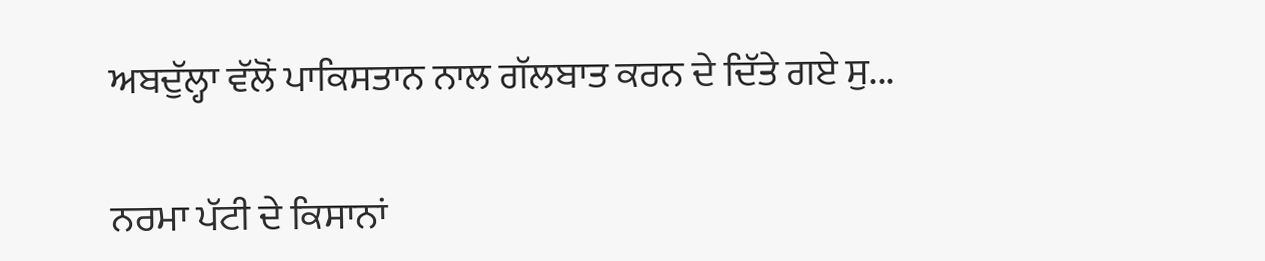ਅਬਦੁੱਲ੍ਹਾ ਵੱਲੋਂ ਪਾਕਿਸਤਾਨ ਨਾਲ ਗੱਲਬਾਤ ਕਰਨ ਦੇ ਦਿੱਤੇ ਗਏ ਸੁ...

ਨਰਮਾ ਪੱਟੀ ਦੇ ਕਿਸਾਨਾਂ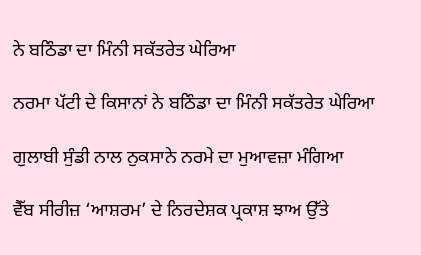ਨੇ ਬਠਿੰਡਾ ਦਾ ਮਿੰਨੀ ਸਕੱਤਰੇਤ ਘੇਰਿਆ

ਨਰਮਾ ਪੱਟੀ ਦੇ ਕਿਸਾਨਾਂ ਨੇ ਬਠਿੰਡਾ ਦਾ ਮਿੰਨੀ ਸਕੱਤਰੇਤ ਘੇਰਿਆ

ਗੁਲਾਬੀ ਸੁੰਡੀ ਨਾਲ ਨੁਕਸਾਨੇ ਨਰਮੇ ਦਾ ਮੁਆਵਜ਼ਾ ਮੰਗਿਆ

ਵੈੱਬ ਸੀਰੀਜ਼ ‘ਆਸ਼ਰਮ’ ਦੇ ਨਿਰਦੇਸ਼ਕ ਪ੍ਰਕਾਸ਼ ਝਾਅ ਉੱਤੇ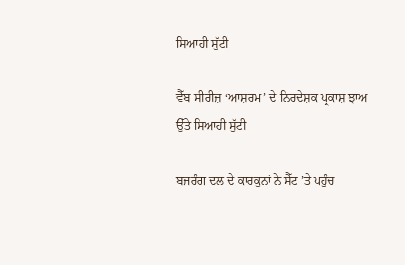ਸਿਆਹੀ ਸੁੱਟੀ

ਵੈੱਬ ਸੀਰੀਜ਼ ‘ਆਸ਼ਰਮ’ ਦੇ ਨਿਰਦੇਸ਼ਕ ਪ੍ਰਕਾਸ਼ ਝਾਅ ਉੱਤੇ ਸਿਆਹੀ ਸੁੱਟੀ

ਬਜਰੰਗ ਦਲ ਦੇ ਕਾਰਕੁਨਾਂ ਨੇ ਸੈੱਟ ’ਤੇ ਪਹੁੰਚ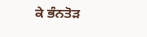ਕੇ ਭੰਨਤੋੜ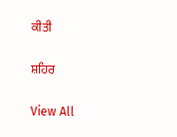ਕੀਤੀ

ਸ਼ਹਿਰ

View All